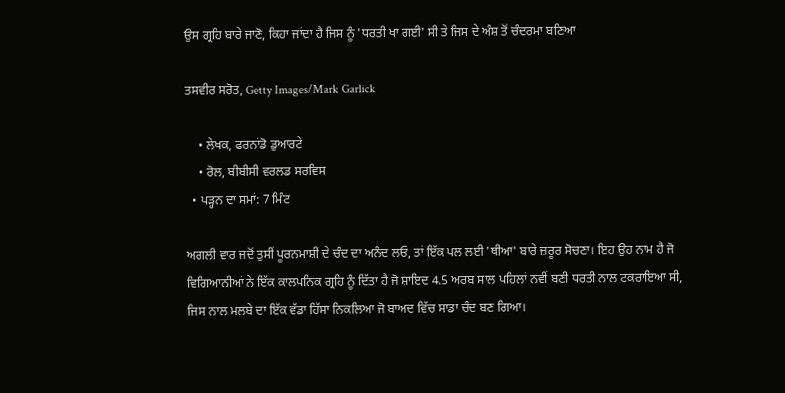ਉਸ ਗ੍ਰਹਿ ਬਾਰੇ ਜਾਣੋ, ਕਿਹਾ ਜਾਂਦਾ ਹੈ ਜਿਸ ਨੂੰ 'ਧਰਤੀ ਖਾ ਗਈ' ਸੀ ਤੇ ਜਿਸ ਦੇ ਅੰਸ਼ ਤੋਂ ਚੰਦਰਮਾ ਬਣਿਆ

ਤਸਵੀਰ ਸਰੋਤ, Getty Images/Mark Garlick

    • ਲੇਖਕ, ਫਰਨਾਂਡੋ ਡੁਆਰਟੇ
    • ਰੋਲ, ਬੀਬੀਸੀ ਵਰਲਡ ਸਰਵਿਸ
  • ਪੜ੍ਹਨ ਦਾ ਸਮਾਂ: 7 ਮਿੰਟ

ਅਗਲੀ ਵਾਰ ਜਦੋਂ ਤੁਸੀਂ ਪੂਰਨਮਾਸ਼ੀ ਦੇ ਚੰਦ ਦਾ ਅਨੰਦ ਲਓ, ਤਾਂ ਇੱਕ ਪਲ ਲਈ 'ਥੀਆ' ਬਾਰੇ ਜ਼ਰੂਰ ਸੋਚਣਾ। ਇਹ ਉਹ ਨਾਮ ਹੈ ਜੋ ਵਿਗਿਆਨੀਆਂ ਨੇ ਇੱਕ ਕਾਲਪਨਿਕ ਗ੍ਰਹਿ ਨੂੰ ਦਿੱਤਾ ਹੈ ਜੋ ਸ਼ਾਇਦ 4.5 ਅਰਬ ਸਾਲ ਪਹਿਲਾਂ ਨਵੀਂ ਬਣੀ ਧਰਤੀ ਨਾਲ ਟਕਰਾਇਆ ਸੀ, ਜਿਸ ਨਾਲ ਮਲਬੇ ਦਾ ਇੱਕ ਵੱਡਾ ਹਿੱਸਾ ਨਿਕਲਿਆ ਜੋ ਬਾਅਦ ਵਿੱਚ ਸਾਡਾ ਚੰਦ ਬਣ ਗਿਆ।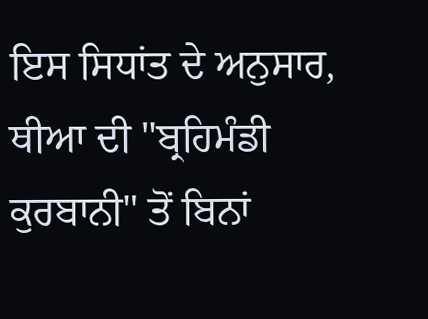ਇਸ ਸਿਧਾਂਤ ਦੇ ਅਨੁਸਾਰ, ਥੀਆ ਦੀ "ਬ੍ਰਹਿਮੰਡੀ ਕੁਰਬਾਨੀ" ਤੋਂ ਬਿਨਾਂ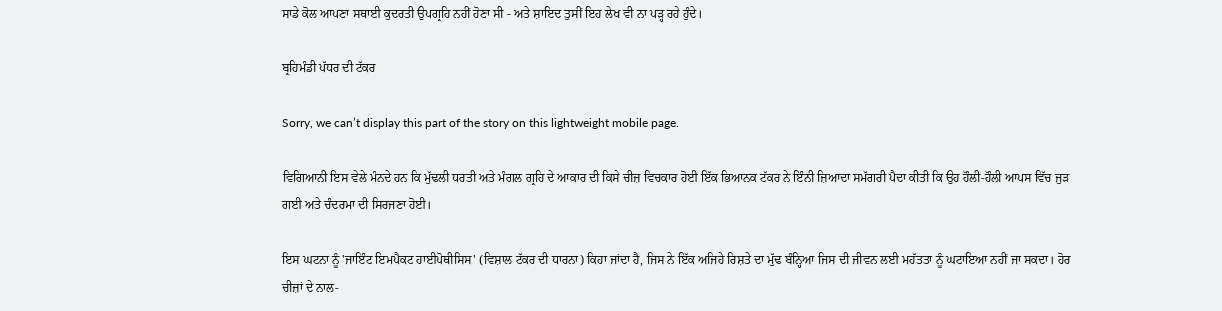ਸਾਡੇ ਕੋਲ ਆਪਣਾ ਸਥਾਈ ਕੁਦਰਤੀ ਉਪਗ੍ਰਹਿ ਨਹੀਂ ਹੋਣਾ ਸੀ - ਅਤੇ ਸ਼ਾਇਦ ਤੁਸੀਂ ਇਹ ਲੇਖ ਵੀ ਨਾ ਪੜ੍ਹ ਰਹੇ ਹੁੰਦੇ।

ਬ੍ਰਹਿਮੰਡੀ ਪੱਧਰ ਦੀ ਟੱਕਰ

Sorry, we can’t display this part of the story on this lightweight mobile page.

ਵਿਗਿਆਨੀ ਇਸ ਵੇਲੇ ਮੰਨਦੇ ਹਨ ਕਿ ਮੁੱਢਲੀ ਧਰਤੀ ਅਤੇ ਮੰਗਲ ਗ੍ਰਹਿ ਦੇ ਆਕਾਰ ਦੀ ਕਿਸੇ ਚੀਜ਼ ਵਿਚਕਾਰ ਹੋਈ ਇੱਕ ਭਿਆਨਕ ਟੱਕਰ ਨੇ ਇੰਨੀ ਜ਼ਿਆਦਾ ਸਮੱਗਰੀ ਪੈਦਾ ਕੀਤੀ ਕਿ ਉਹ ਹੌਲੀ-ਹੌਲੀ ਆਪਸ ਵਿੱਚ ਜੁੜ ਗਈ ਅਤੇ ਚੰਦਰਮਾ ਦੀ ਸਿਰਜਣਾ ਹੋਈ।

ਇਸ ਘਟਨਾ ਨੂੰ 'ਜਾਇੰਟ ਇਮਪੈਕਟ ਹਾਈਪੋਥੀਸਿਸ' (ਵਿਸ਼ਾਲ ਟੱਕਰ ਦੀ ਧਾਰਨਾ) ਕਿਹਾ ਜਾਂਦਾ ਹੈ, ਜਿਸ ਨੇ ਇੱਕ ਅਜਿਹੇ ਰਿਸ਼ਤੇ ਦਾ ਮੁੱਢ ਬੰਨ੍ਹਿਆ ਜਿਸ ਦੀ ਜੀਵਨ ਲਈ ਮਹੱਤਤਾ ਨੂੰ ਘਟਾਇਆ ਨਹੀਂ ਜਾ ਸਕਦਾ। ਹੋਰ ਚੀਜ਼ਾਂ ਦੇ ਨਾਲ-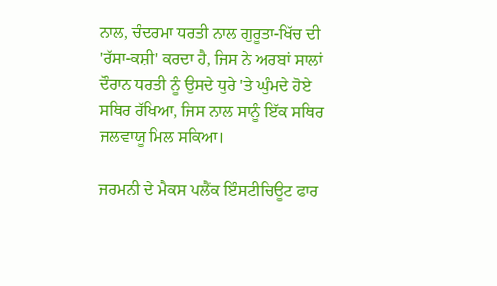ਨਾਲ, ਚੰਦਰਮਾ ਧਰਤੀ ਨਾਲ ਗੁਰੂਤਾ-ਖਿੱਚ ਦੀ 'ਰੱਸਾ-ਕਸ਼ੀ' ਕਰਦਾ ਹੈ, ਜਿਸ ਨੇ ਅਰਬਾਂ ਸਾਲਾਂ ਦੌਰਾਨ ਧਰਤੀ ਨੂੰ ਉਸਦੇ ਧੁਰੇ 'ਤੇ ਘੁੰਮਦੇ ਹੋਏ ਸਥਿਰ ਰੱਖਿਆ, ਜਿਸ ਨਾਲ ਸਾਨੂੰ ਇੱਕ ਸਥਿਰ ਜਲਵਾਯੂ ਮਿਲ ਸਕਿਆ।

ਜਰਮਨੀ ਦੇ ਮੈਕਸ ਪਲੈਂਕ ਇੰਸਟੀਚਿਊਟ ਫਾਰ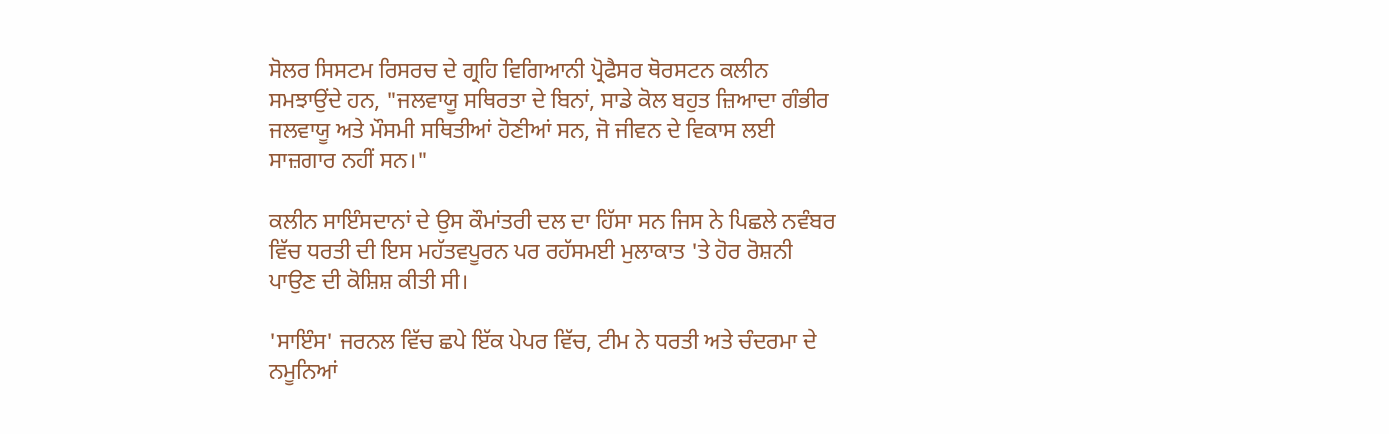ਸੋਲਰ ਸਿਸਟਮ ਰਿਸਰਚ ਦੇ ਗ੍ਰਹਿ ਵਿਗਿਆਨੀ ਪ੍ਰੋਫੈਸਰ ਥੋਰਸਟਨ ਕਲੀਨ ਸਮਝਾਉਂਦੇ ਹਨ, "ਜਲਵਾਯੂ ਸਥਿਰਤਾ ਦੇ ਬਿਨਾਂ, ਸਾਡੇ ਕੋਲ ਬਹੁਤ ਜ਼ਿਆਦਾ ਗੰਭੀਰ ਜਲਵਾਯੂ ਅਤੇ ਮੌਸਮੀ ਸਥਿਤੀਆਂ ਹੋਣੀਆਂ ਸਨ, ਜੋ ਜੀਵਨ ਦੇ ਵਿਕਾਸ ਲਈ ਸਾਜ਼ਗਾਰ ਨਹੀਂ ਸਨ।"

ਕਲੀਨ ਸਾਇੰਸਦਾਨਾਂ ਦੇ ਉਸ ਕੌਮਾਂਤਰੀ ਦਲ ਦਾ ਹਿੱਸਾ ਸਨ ਜਿਸ ਨੇ ਪਿਛਲੇ ਨਵੰਬਰ ਵਿੱਚ ਧਰਤੀ ਦੀ ਇਸ ਮਹੱਤਵਪੂਰਨ ਪਰ ਰਹੱਸਮਈ ਮੁਲਾਕਾਤ 'ਤੇ ਹੋਰ ਰੋਸ਼ਨੀ ਪਾਉਣ ਦੀ ਕੋਸ਼ਿਸ਼ ਕੀਤੀ ਸੀ।

'ਸਾਇੰਸ' ਜਰਨਲ ਵਿੱਚ ਛਪੇ ਇੱਕ ਪੇਪਰ ਵਿੱਚ, ਟੀਮ ਨੇ ਧਰਤੀ ਅਤੇ ਚੰਦਰਮਾ ਦੇ ਨਮੂਨਿਆਂ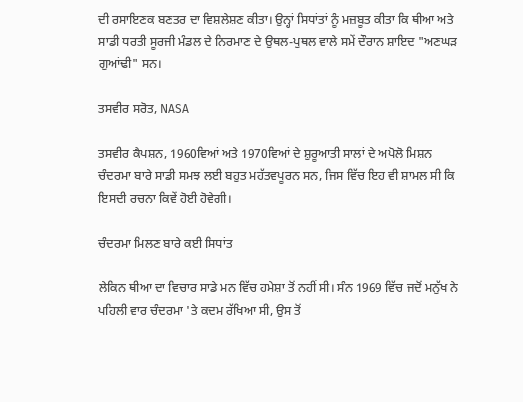ਦੀ ਰਸਾਇਣਕ ਬਣਤਰ ਦਾ ਵਿਸ਼ਲੇਸ਼ਣ ਕੀਤਾ। ਉਨ੍ਹਾਂ ਸਿਧਾਂਤਾਂ ਨੂੰ ਮਜ਼ਬੂਤ ਕੀਤਾ ਕਿ ਥੀਆ ਅਤੇ ਸਾਡੀ ਧਰਤੀ ਸੂਰਜੀ ਮੰਡਲ ਦੇ ਨਿਰਮਾਣ ਦੇ ਉਥਲ-ਪੁਥਲ ਵਾਲੇ ਸਮੇਂ ਦੌਰਾਨ ਸ਼ਾਇਦ "ਅਣਘੜ ਗੁਆਂਢੀ" ਸਨ।

ਤਸਵੀਰ ਸਰੋਤ, NASA

ਤਸਵੀਰ ਕੈਪਸ਼ਨ, 1960ਵਿਆਂ ਅਤੇ 1970ਵਿਆਂ ਦੇ ਸ਼ੁਰੂਆਤੀ ਸਾਲਾਂ ਦੇ ਅਪੋਲੋ ਮਿਸ਼ਨ ਚੰਦਰਮਾ ਬਾਰੇ ਸਾਡੀ ਸਮਝ ਲਈ ਬਹੁਤ ਮਹੱਤਵਪੂਰਨ ਸਨ, ਜਿਸ ਵਿੱਚ ਇਹ ਵੀ ਸ਼ਾਮਲ ਸੀ ਕਿ ਇਸਦੀ ਰਚਨਾ ਕਿਵੇਂ ਹੋਈ ਹੋਵੇਗੀ।

ਚੰਦਰਮਾ ਮਿਲਣ ਬਾਰੇ ਕਈ ਸਿਧਾਂਤ

ਲੇਕਿਨ ਥੀਆ ਦਾ ਵਿਚਾਰ ਸਾਡੇ ਮਨ ਵਿੱਚ ਹਮੇਸ਼ਾ ਤੋਂ ਨਹੀਂ ਸੀ। ਸੰਨ 1969 ਵਿੱਚ ਜਦੋਂ ਮਨੁੱਖ ਨੇ ਪਹਿਲੀ ਵਾਰ ਚੰਦਰਮਾ 'ਤੇ ਕਦਮ ਰੱਖਿਆ ਸੀ, ਉਸ ਤੋਂ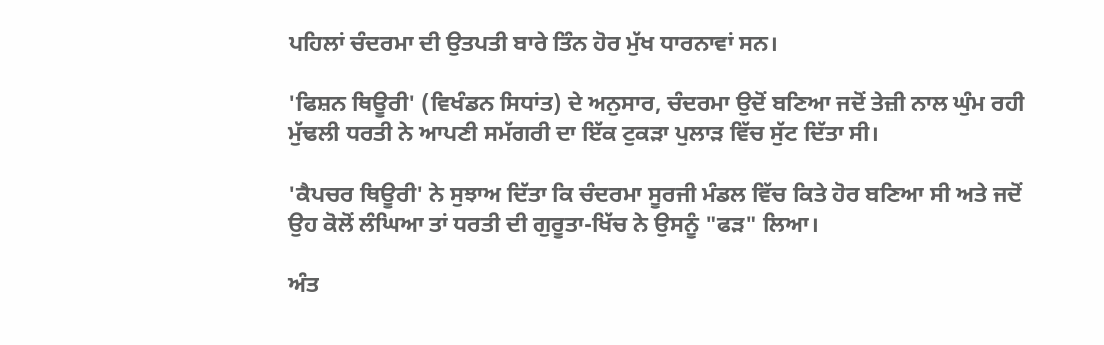ਪਹਿਲਾਂ ਚੰਦਰਮਾ ਦੀ ਉਤਪਤੀ ਬਾਰੇ ਤਿੰਨ ਹੋਰ ਮੁੱਖ ਧਾਰਨਾਵਾਂ ਸਨ।

'ਫਿਸ਼ਨ ਥਿਊਰੀ' (ਵਿਖੰਡਨ ਸਿਧਾਂਤ) ਦੇ ਅਨੁਸਾਰ, ਚੰਦਰਮਾ ਉਦੋਂ ਬਣਿਆ ਜਦੋਂ ਤੇਜ਼ੀ ਨਾਲ ਘੁੰਮ ਰਹੀ ਮੁੱਢਲੀ ਧਰਤੀ ਨੇ ਆਪਣੀ ਸਮੱਗਰੀ ਦਾ ਇੱਕ ਟੁਕੜਾ ਪੁਲਾੜ ਵਿੱਚ ਸੁੱਟ ਦਿੱਤਾ ਸੀ।

'ਕੈਪਚਰ ਥਿਊਰੀ' ਨੇ ਸੁਝਾਅ ਦਿੱਤਾ ਕਿ ਚੰਦਰਮਾ ਸੂਰਜੀ ਮੰਡਲ ਵਿੱਚ ਕਿਤੇ ਹੋਰ ਬਣਿਆ ਸੀ ਅਤੇ ਜਦੋਂ ਉਹ ਕੋਲੋਂ ਲੰਘਿਆ ਤਾਂ ਧਰਤੀ ਦੀ ਗੁਰੂਤਾ-ਖਿੱਚ ਨੇ ਉਸਨੂੰ "ਫੜ" ਲਿਆ।

ਅੰਤ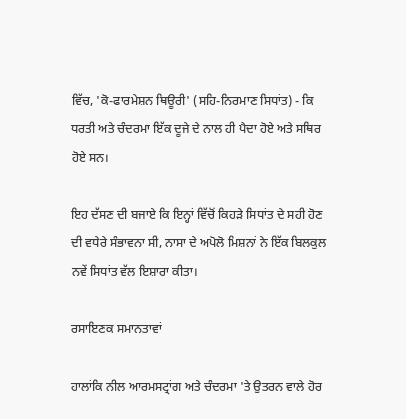ਵਿੱਚ, 'ਕੋ-ਫਾਰਮੇਸ਼ਨ ਥਿਊਰੀ' (ਸਹਿ-ਨਿਰਮਾਣ ਸਿਧਾਂਤ) - ਕਿ ਧਰਤੀ ਅਤੇ ਚੰਦਰਮਾ ਇੱਕ ਦੂਜੇ ਦੇ ਨਾਲ ਹੀ ਪੈਦਾ ਹੋਏ ਅਤੇ ਸਥਿਰ ਹੋਏ ਸਨ।

ਇਹ ਦੱਸਣ ਦੀ ਬਜਾਏ ਕਿ ਇਨ੍ਹਾਂ ਵਿੱਚੋਂ ਕਿਹੜੇ ਸਿਧਾਂਤ ਦੇ ਸਹੀ ਹੋਣ ਦੀ ਵਧੇਰੇ ਸੰਭਾਵਨਾ ਸੀ, ਨਾਸਾ ਦੇ ਅਪੋਲੋ ਮਿਸ਼ਨਾਂ ਨੇ ਇੱਕ ਬਿਲਕੁਲ ਨਵੇਂ ਸਿਧਾਂਤ ਵੱਲ ਇਸ਼ਾਰਾ ਕੀਤਾ।

ਰਸਾਇਣਕ ਸਮਾਨਤਾਵਾਂ

ਹਾਲਾਂਕਿ ਨੀਲ ਆਰਮਸਟ੍ਰਾਂਗ ਅਤੇ ਚੰਦਰਮਾ 'ਤੇ ਉਤਰਨ ਵਾਲੇ ਹੋਰ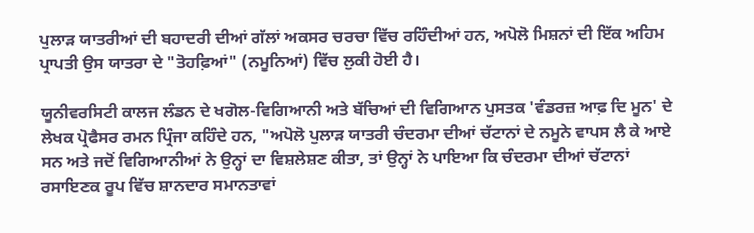ਪੁਲਾੜ ਯਾਤਰੀਆਂ ਦੀ ਬਹਾਦਰੀ ਦੀਆਂ ਗੱਲਾਂ ਅਕਸਰ ਚਰਚਾ ਵਿੱਚ ਰਹਿੰਦੀਆਂ ਹਨ, ਅਪੋਲੋ ਮਿਸ਼ਨਾਂ ਦੀ ਇੱਕ ਅਹਿਮ ਪ੍ਰਾਪਤੀ ਉਸ ਯਾਤਰਾ ਦੇ "ਤੋਹਫ਼ਿਆਂ" (ਨਮੂਨਿਆਂ) ਵਿੱਚ ਲੁਕੀ ਹੋਈ ਹੈ।

ਯੂਨੀਵਰਸਿਟੀ ਕਾਲਜ ਲੰਡਨ ਦੇ ਖਗੋਲ-ਵਿਗਿਆਨੀ ਅਤੇ ਬੱਚਿਆਂ ਦੀ ਵਿਗਿਆਨ ਪੁਸਤਕ 'ਵੰਡਰਜ਼ ਆਫ਼ ਦਿ ਮੂਨ' ਦੇ ਲੇਖਕ ਪ੍ਰੋਫੈਸਰ ਰਮਨ ਪ੍ਰਿੰਜਾ ਕਹਿੰਦੇ ਹਨ, "ਅਪੋਲੋ ਪੁਲਾੜ ਯਾਤਰੀ ਚੰਦਰਮਾ ਦੀਆਂ ਚੱਟਾਨਾਂ ਦੇ ਨਮੂਨੇ ਵਾਪਸ ਲੈ ਕੇ ਆਏ ਸਨ ਅਤੇ ਜਦੋਂ ਵਿਗਿਆਨੀਆਂ ਨੇ ਉਨ੍ਹਾਂ ਦਾ ਵਿਸ਼ਲੇਸ਼ਣ ਕੀਤਾ, ਤਾਂ ਉਨ੍ਹਾਂ ਨੇ ਪਾਇਆ ਕਿ ਚੰਦਰਮਾ ਦੀਆਂ ਚੱਟਾਨਾਂ ਰਸਾਇਣਕ ਰੂਪ ਵਿੱਚ ਸ਼ਾਨਦਾਰ ਸਮਾਨਤਾਵਾਂ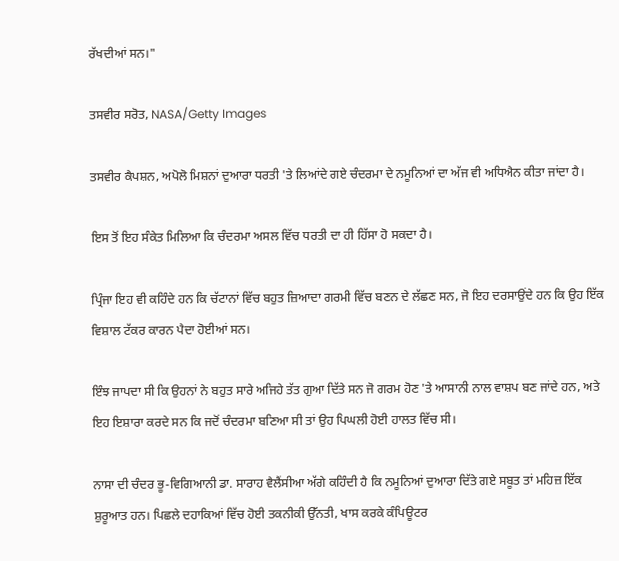ਰੱਖਦੀਆਂ ਸਨ।"

ਤਸਵੀਰ ਸਰੋਤ, NASA/Getty Images

ਤਸਵੀਰ ਕੈਪਸ਼ਨ, ਅਪੋਲੋ ਮਿਸ਼ਨਾਂ ਦੁਆਰਾ ਧਰਤੀ 'ਤੇ ਲਿਆਂਦੇ ਗਏ ਚੰਦਰਮਾ ਦੇ ਨਮੂਨਿਆਂ ਦਾ ਅੱਜ ਵੀ ਅਧਿਐਨ ਕੀਤਾ ਜਾਂਦਾ ਹੈ।

ਇਸ ਤੋਂ ਇਹ ਸੰਕੇਤ ਮਿਲਿਆ ਕਿ ਚੰਦਰਮਾ ਅਸਲ ਵਿੱਚ ਧਰਤੀ ਦਾ ਹੀ ਹਿੱਸਾ ਹੋ ਸਕਦਾ ਹੈ।

ਪ੍ਰਿੰਜਾ ਇਹ ਵੀ ਕਹਿੰਦੇ ਹਨ ਕਿ ਚੱਟਾਨਾਂ ਵਿੱਚ ਬਹੁਤ ਜ਼ਿਆਦਾ ਗਰਮੀ ਵਿੱਚ ਬਣਨ ਦੇ ਲੱਛਣ ਸਨ, ਜੋ ਇਹ ਦਰਸਾਉਂਦੇ ਹਨ ਕਿ ਉਹ ਇੱਕ ਵਿਸ਼ਾਲ ਟੱਕਰ ਕਾਰਨ ਪੈਦਾ ਹੋਈਆਂ ਸਨ।

ਇੰਝ ਜਾਪਦਾ ਸੀ ਕਿ ਉਹਨਾਂ ਨੇ ਬਹੁਤ ਸਾਰੇ ਅਜਿਹੇ ਤੱਤ ਗੁਆ ਦਿੱਤੇ ਸਨ ਜੋ ਗਰਮ ਹੋਣ 'ਤੇ ਆਸਾਨੀ ਨਾਲ ਵਾਸ਼ਪ ਬਣ ਜਾਂਦੇ ਹਨ, ਅਤੇ ਇਹ ਇਸ਼ਾਰਾ ਕਰਦੇ ਸਨ ਕਿ ਜਦੋਂ ਚੰਦਰਮਾ ਬਣਿਆ ਸੀ ਤਾਂ ਉਹ ਪਿਘਲੀ ਹੋਈ ਹਾਲਤ ਵਿੱਚ ਸੀ।

ਨਾਸਾ ਦੀ ਚੰਦਰ ਭੂ-ਵਿਗਿਆਨੀ ਡਾ. ਸਾਰਾਹ ਵੈਲੈਂਸੀਆ ਅੱਗੇ ਕਹਿੰਦੀ ਹੈ ਕਿ ਨਮੂਨਿਆਂ ਦੁਆਰਾ ਦਿੱਤੇ ਗਏ ਸਬੂਤ ਤਾਂ ਮਹਿਜ਼ ਇੱਕ ਸ਼ੁਰੂਆਤ ਹਨ। ਪਿਛਲੇ ਦਹਾਕਿਆਂ ਵਿੱਚ ਹੋਈ ਤਕਨੀਕੀ ਉੱਨਤੀ, ਖਾਸ ਕਰਕੇ ਕੰਪਿਊਟਰ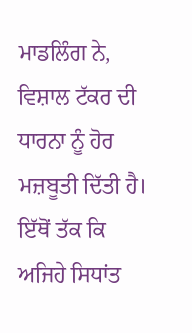ਮਾਡਲਿੰਗ ਨੇ, ਵਿਸ਼ਾਲ ਟੱਕਰ ਦੀ ਧਾਰਨਾ ਨੂੰ ਹੋਰ ਮਜ਼ਬੂਤੀ ਦਿੱਤੀ ਹੈ। ਇੱਥੋਂ ਤੱਕ ਕਿ ਅਜਿਹੇ ਸਿਧਾਂਤ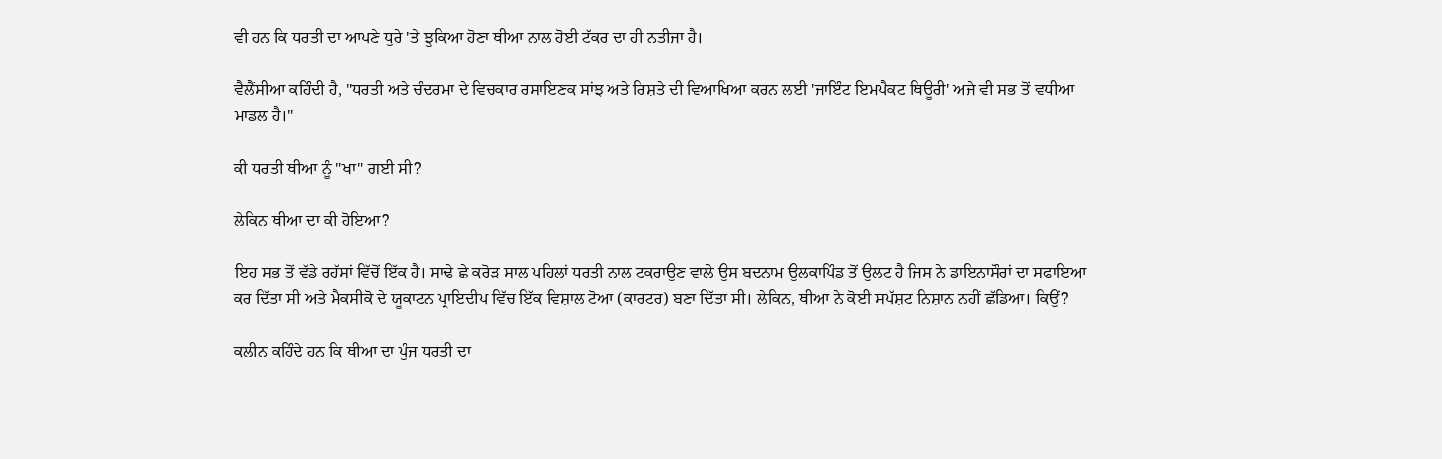ਵੀ ਹਨ ਕਿ ਧਰਤੀ ਦਾ ਆਪਣੇ ਧੁਰੇ 'ਤੇ ਝੁਕਿਆ ਹੋਣਾ ਥੀਆ ਨਾਲ ਹੋਈ ਟੱਕਰ ਦਾ ਹੀ ਨਤੀਜਾ ਹੈ।

ਵੈਲੈਂਸੀਆ ਕਹਿੰਦੀ ਹੈ, "ਧਰਤੀ ਅਤੇ ਚੰਦਰਮਾ ਦੇ ਵਿਚਕਾਰ ਰਸਾਇਣਕ ਸਾਂਝ ਅਤੇ ਰਿਸ਼ਤੇ ਦੀ ਵਿਆਖਿਆ ਕਰਨ ਲਈ 'ਜਾਇੰਟ ਇਮਪੈਕਟ ਥਿਊਰੀ' ਅਜੇ ਵੀ ਸਭ ਤੋਂ ਵਧੀਆ ਮਾਡਲ ਹੈ।"

ਕੀ ਧਰਤੀ ਥੀਆ ਨੂੰ "ਖਾ" ਗਈ ਸੀ?

ਲੇਕਿਨ ਥੀਆ ਦਾ ਕੀ ਹੋਇਆ?

ਇਹ ਸਭ ਤੋਂ ਵੱਡੇ ਰਹੱਸਾਂ ਵਿੱਚੋਂ ਇੱਕ ਹੈ। ਸਾਢੇ ਛੇ ਕਰੋੜ ਸਾਲ ਪਹਿਲਾਂ ਧਰਤੀ ਨਾਲ ਟਕਰਾਉਣ ਵਾਲੇ ਉਸ ਬਦਨਾਮ ਉਲਕਾਪਿੰਡ ਤੋਂ ਉਲਟ ਹੈ ਜਿਸ ਨੇ ਡਾਇਨਾਸੌਰਾਂ ਦਾ ਸਫਾਇਆ ਕਰ ਦਿੱਤਾ ਸੀ ਅਤੇ ਮੈਕਸੀਕੋ ਦੇ ਯੂਕਾਟਨ ਪ੍ਰਾਇਦੀਪ ਵਿੱਚ ਇੱਕ ਵਿਸ਼ਾਲ ਟੋਆ (ਕਾਰਟਰ) ਬਣਾ ਦਿੱਤਾ ਸੀ। ਲੇਕਿਨ, ਥੀਆ ਨੇ ਕੋਈ ਸਪੱਸ਼ਟ ਨਿਸ਼ਾਨ ਨਹੀਂ ਛੱਡਿਆ। ਕਿਉਂ?

ਕਲੀਨ ਕਹਿੰਦੇ ਹਨ ਕਿ ਥੀਆ ਦਾ ਪੁੰਜ ਧਰਤੀ ਦਾ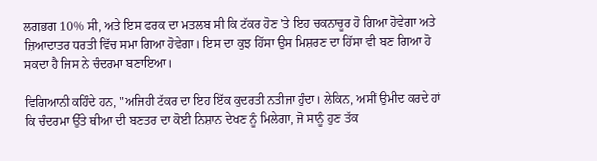ਲਗਭਗ 10% ਸੀ, ਅਤੇ ਇਸ ਫਰਕ ਦਾ ਮਤਲਬ ਸੀ ਕਿ ਟੱਕਰ ਹੋਣ 'ਤੇ ਇਹ ਚਕਨਾਚੂਰ ਹੋ ਗਿਆ ਹੋਵੇਗਾ ਅਤੇ ਜ਼ਿਆਦਾਤਰ ਧਰਤੀ ਵਿੱਚ ਸਮਾ ਗਿਆ ਹੋਵੇਗਾ। ਇਸ ਦਾ ਕੁਝ ਹਿੱਸਾ ਉਸ ਮਿਸ਼ਰਣ ਦਾ ਹਿੱਸਾ ਵੀ ਬਣ ਗਿਆ ਹੋ ਸਕਦਾ ਹੈ ਜਿਸ ਨੇ ਚੰਦਰਮਾ ਬਣਾਇਆ।

ਵਿਗਿਆਨੀ ਕਹਿੰਦੇ ਹਨ, "ਅਜਿਹੀ ਟੱਕਰ ਦਾ ਇਹ ਇੱਕ ਕੁਦਰਤੀ ਨਤੀਜਾ ਹੁੰਦਾ। ਲੇਕਿਨ, ਅਸੀਂ ਉਮੀਦ ਕਰਦੇ ਹਾਂ ਕਿ ਚੰਦਰਮਾ ਉੱਤੇ ਥੀਆ ਦੀ ਬਣਤਰ ਦਾ ਕੋਈ ਨਿਸ਼ਾਨ ਦੇਖਣ ਨੂੰ ਮਿਲੇਗਾ, ਜੋ ਸਾਨੂੰ ਹੁਣ ਤੱਕ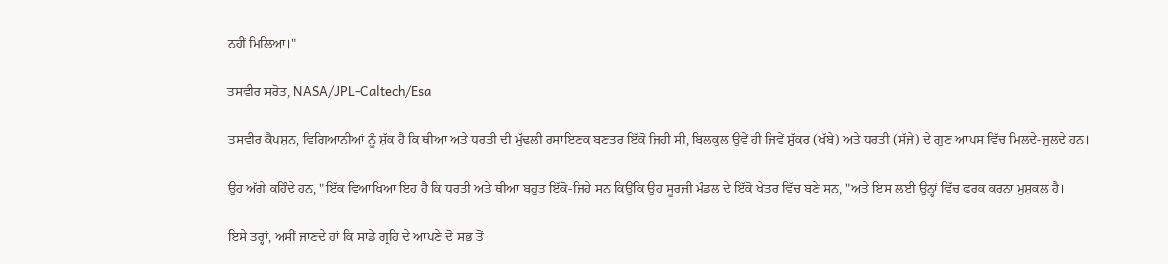ਨਹੀਂ ਮਿਲਿਆ।"

ਤਸਵੀਰ ਸਰੋਤ, NASA/JPL-Caltech/Esa

ਤਸਵੀਰ ਕੈਪਸ਼ਨ, ਵਿਗਿਆਨੀਆਂ ਨੂੰ ਸ਼ੱਕ ਹੈ ਕਿ ਥੀਆ ਅਤੇ ਧਰਤੀ ਦੀ ਮੁੱਢਲੀ ਰਸਾਇਣਕ ਬਣਤਰ ਇੱਕੋ ਜਿਹੀ ਸੀ, ਬਿਲਕੁਲ ਉਵੇਂ ਹੀ ਜਿਵੇਂ ਸ਼ੁੱਕਰ (ਖੱਬੇ) ਅਤੇ ਧਰਤੀ (ਸੱਜੇ) ਦੇ ਗੁਣ ਆਪਸ ਵਿੱਚ ਮਿਲਦੇ-ਜੁਲਦੇ ਹਨ।

ਉਹ ਅੱਗੇ ਕਹਿੰਦੇ ਹਨ, "ਇੱਕ ਵਿਆਖਿਆ ਇਹ ਹੈ ਕਿ ਧਰਤੀ ਅਤੇ ਥੀਆ ਬਹੁਤ ਇੱਕੋ-ਜਿਹੇ ਸਨ ਕਿਉਂਕਿ ਉਹ ਸੂਰਜੀ ਮੰਡਲ ਦੇ ਇੱਕੋ ਖੇਤਰ ਵਿੱਚ ਬਣੇ ਸਨ, "ਅਤੇ ਇਸ ਲਈ ਉਨ੍ਹਾਂ ਵਿੱਚ ਫਰਕ ਕਰਨਾ ਮੁਸ਼ਕਲ ਹੈ।

ਇਸੇ ਤਰ੍ਹਾਂ, ਅਸੀਂ ਜਾਣਦੇ ਹਾਂ ਕਿ ਸਾਡੇ ਗ੍ਰਹਿ ਦੇ ਆਪਣੇ ਦੋ ਸਭ ਤੋਂ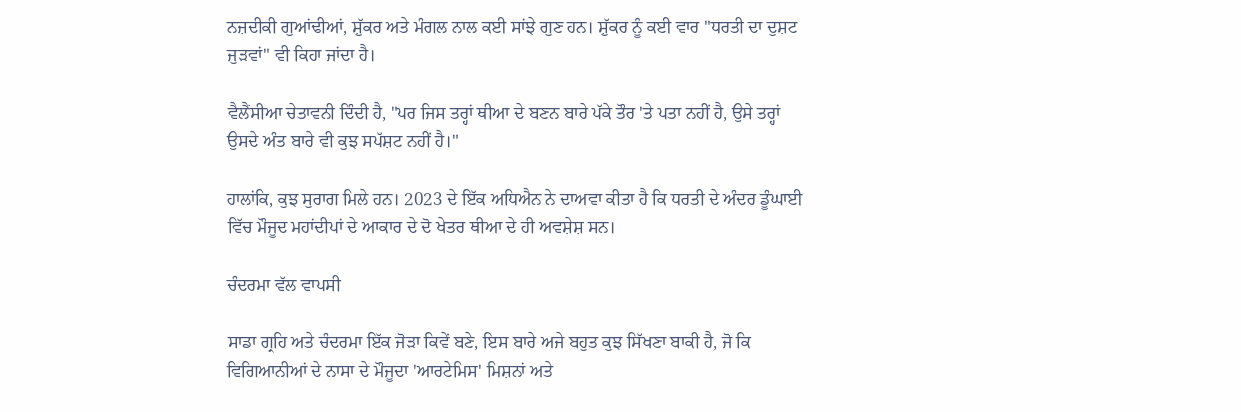ਨਜ਼ਦੀਕੀ ਗੁਆਂਢੀਆਂ, ਸ਼ੁੱਕਰ ਅਤੇ ਮੰਗਲ ਨਾਲ ਕਈ ਸਾਂਝੇ ਗੁਣ ਹਨ। ਸ਼ੁੱਕਰ ਨੂੰ ਕਈ ਵਾਰ "ਧਰਤੀ ਦਾ ਦੁਸ਼ਟ ਜੁੜਵਾਂ" ਵੀ ਕਿਹਾ ਜਾਂਦਾ ਹੈ।

ਵੈਲੈਂਸੀਆ ਚੇਤਾਵਨੀ ਦਿੰਦੀ ਹੈ, "ਪਰ ਜਿਸ ਤਰ੍ਹਾਂ ਥੀਆ ਦੇ ਬਣਨ ਬਾਰੇ ਪੱਕੇ ਤੌਰ 'ਤੇ ਪਤਾ ਨਹੀਂ ਹੈ, ਉਸੇ ਤਰ੍ਹਾਂ ਉਸਦੇ ਅੰਤ ਬਾਰੇ ਵੀ ਕੁਝ ਸਪੱਸ਼ਟ ਨਹੀਂ ਹੈ।"

ਹਾਲਾਂਕਿ, ਕੁਝ ਸੁਰਾਗ ਮਿਲੇ ਹਨ। 2023 ਦੇ ਇੱਕ ਅਧਿਐਨ ਨੇ ਦਾਅਵਾ ਕੀਤਾ ਹੈ ਕਿ ਧਰਤੀ ਦੇ ਅੰਦਰ ਡੂੰਘਾਈ ਵਿੱਚ ਮੌਜੂਦ ਮਹਾਂਦੀਪਾਂ ਦੇ ਆਕਾਰ ਦੇ ਦੋ ਖੇਤਰ ਥੀਆ ਦੇ ਹੀ ਅਵਸ਼ੇਸ਼ ਸਨ।

ਚੰਦਰਮਾ ਵੱਲ ਵਾਪਸੀ

ਸਾਡਾ ਗ੍ਰਹਿ ਅਤੇ ਚੰਦਰਮਾ ਇੱਕ ਜੋੜਾ ਕਿਵੇਂ ਬਣੇ, ਇਸ ਬਾਰੇ ਅਜੇ ਬਹੁਤ ਕੁਝ ਸਿੱਖਣਾ ਬਾਕੀ ਹੈ, ਜੋ ਕਿ ਵਿਗਿਆਨੀਆਂ ਦੇ ਨਾਸਾ ਦੇ ਮੌਜੂਦਾ 'ਆਰਟੇਮਿਸ' ਮਿਸ਼ਨਾਂ ਅਤੇ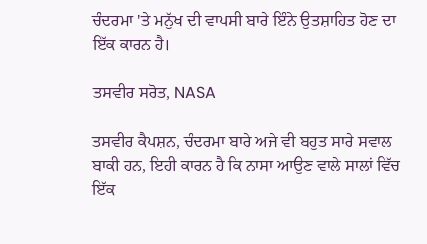ਚੰਦਰਮਾ 'ਤੇ ਮਨੁੱਖ ਦੀ ਵਾਪਸੀ ਬਾਰੇ ਇੰਨੇ ਉਤਸ਼ਾਹਿਤ ਹੋਣ ਦਾ ਇੱਕ ਕਾਰਨ ਹੈ।

ਤਸਵੀਰ ਸਰੋਤ, NASA

ਤਸਵੀਰ ਕੈਪਸ਼ਨ, ਚੰਦਰਮਾ ਬਾਰੇ ਅਜੇ ਵੀ ਬਹੁਤ ਸਾਰੇ ਸਵਾਲ ਬਾਕੀ ਹਨ, ਇਹੀ ਕਾਰਨ ਹੈ ਕਿ ਨਾਸਾ ਆਉਣ ਵਾਲੇ ਸਾਲਾਂ ਵਿੱਚ ਇੱਕ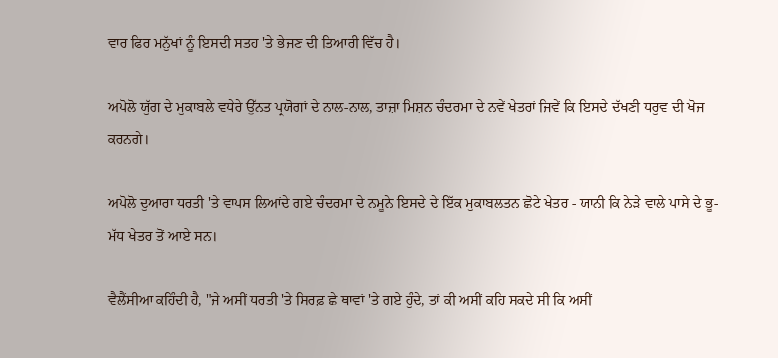ਵਾਰ ਫਿਰ ਮਨੁੱਖਾਂ ਨੂੰ ਇਸਦੀ ਸਤਹ 'ਤੇ ਭੇਜਣ ਦੀ ਤਿਆਰੀ ਵਿੱਚ ਹੈ।

ਅਪੋਲੋ ਯੁੱਗ ਦੇ ਮੁਕਾਬਲੇ ਵਧੇਰੇ ਉੱਨਤ ਪ੍ਰਯੋਗਾਂ ਦੇ ਨਾਲ-ਨਾਲ, ਤਾਜ਼ਾ ਮਿਸ਼ਨ ਚੰਦਰਮਾ ਦੇ ਨਵੇਂ ਖੇਤਰਾਂ ਜਿਵੇਂ ਕਿ ਇਸਦੇ ਦੱਖਣੀ ਧਰੁਵ ਦੀ ਖੋਜ ਕਰਨਗੇ।

ਅਪੋਲੋ ਦੁਆਰਾ ਧਰਤੀ 'ਤੇ ਵਾਪਸ ਲਿਆਂਦੇ ਗਏ ਚੰਦਰਮਾ ਦੇ ਨਮੂਨੇ ਇਸਦੇ ਦੇ ਇੱਕ ਮੁਕਾਬਲਤਨ ਛੋਟੇ ਖੇਤਰ - ਯਾਨੀ ਕਿ ਨੇੜੇ ਵਾਲੇ ਪਾਸੇ ਦੇ ਭੂ-ਮੱਧ ਖੇਤਰ ਤੋਂ ਆਏ ਸਨ।

ਵੈਲੈਂਸੀਆ ਕਹਿੰਦੀ ਹੈ, "ਜੇ ਅਸੀਂ ਧਰਤੀ 'ਤੇ ਸਿਰਫ਼ ਛੇ ਥਾਵਾਂ 'ਤੇ ਗਏ ਹੁੰਦੇ, ਤਾਂ ਕੀ ਅਸੀਂ ਕਹਿ ਸਕਦੇ ਸੀ ਕਿ ਅਸੀਂ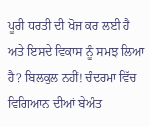ਪੂਰੀ ਧਰਤੀ ਦੀ ਖੋਜ ਕਰ ਲਈ ਹੈ ਅਤੇ ਇਸਦੇ ਵਿਕਾਸ ਨੂੰ ਸਮਝ ਲਿਆ ਹੈ? ਬਿਲਕੁਲ ਨਹੀਂ! ਚੰਦਰਮਾ ਵਿੱਚ ਵਿਗਿਆਨ ਦੀਆਂ ਬੇਅੰਤ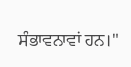ਸੰਭਾਵਨਾਵਾਂ ਹਨ।"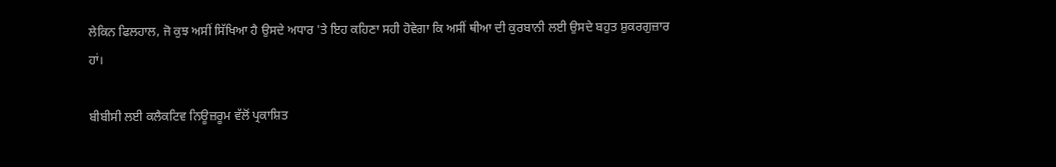ਲੇਕਿਨ ਫਿਲਹਾਲ, ਜੋ ਕੁਝ ਅਸੀਂ ਸਿੱਖਿਆ ਹੈ ਉਸਦੇ ਅਧਾਰ 'ਤੇ ਇਹ ਕਹਿਣਾ ਸਹੀ ਹੋਵੇਗਾ ਕਿ ਅਸੀਂ ਥੀਆ ਦੀ ਕੁਰਬਾਨੀ ਲਈ ਉਸਦੇ ਬਹੁਤ ਸ਼ੁਕਰਗੁਜ਼ਾਰ ਹਾਂ।

ਬੀਬੀਸੀ ਲਈ ਕਲੈਕਟਿਵ ਨਿਊਜ਼ਰੂਮ ਵੱਲੋਂ ਪ੍ਰਕਾਸ਼ਿਤ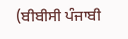(ਬੀਬੀਸੀ ਪੰਜਾਬੀ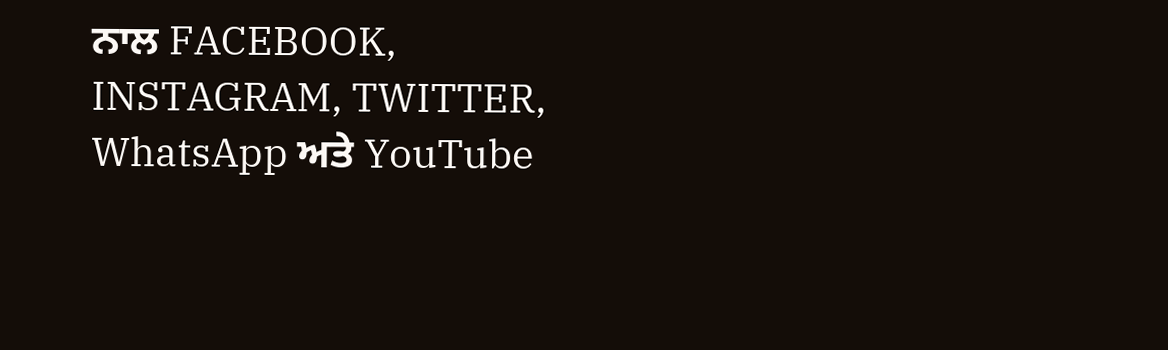ਨਾਲ FACEBOOK, INSTAGRAM, TWITTER, WhatsApp ਅਤੇ YouTube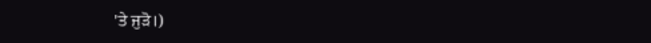'ਤੇ ਜੁੜੋ।)